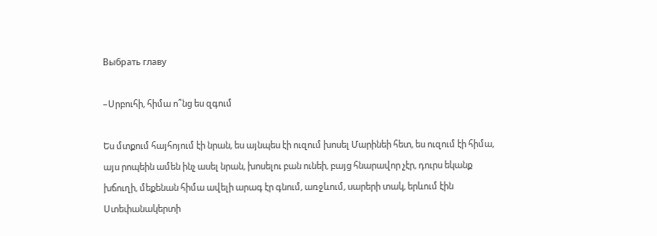Выбрать главу

–Սրբուհի, հիմա ո՞նց ես զգում

Ես մտքում հայհոյում էի նրան, ես այնպես էի ուզում խոսել Մարինեի հետ, ես ուզում էի հիմա, այս րոպեին ամեն ինչ ասել նրան, խոսելու բան ունեի, բայց հնարավոր չէր, դուրս եկանք խճուղի, մեքենան հիմա ավելի արագ էր գնում, առջևում, սարերի տակ, երևում էին Ստեփանակերտի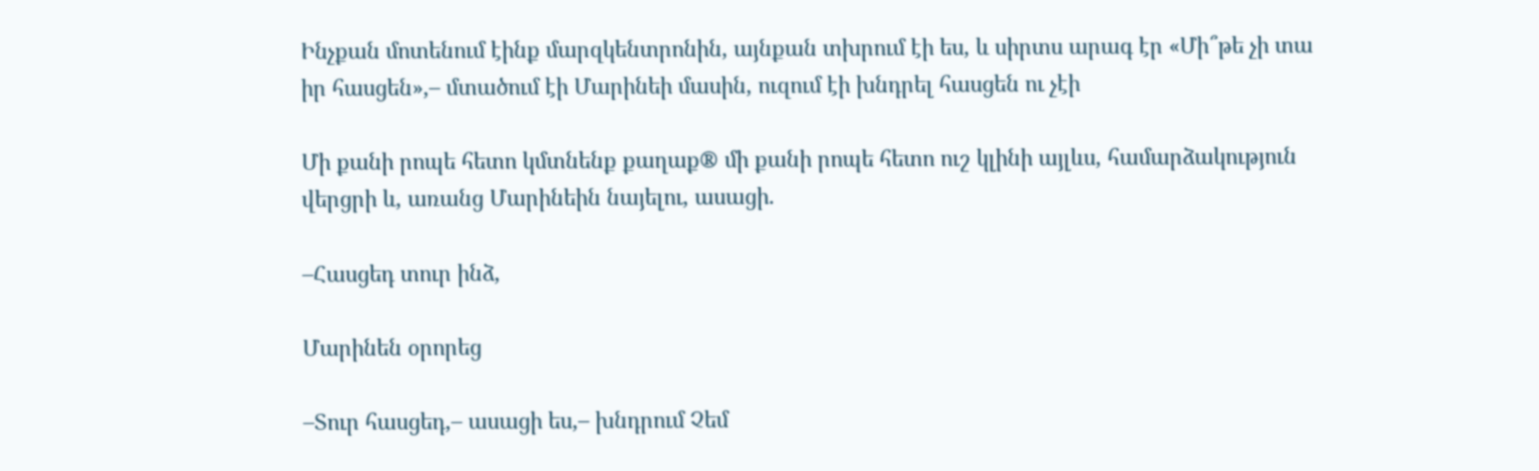Ինչքան մոտենում էինք մարզկենտրոնին, այնքան տխրում էի ես, և սիրտս արագ էր «Մի՞թե չի տա իր հասցեն»,– մտածում էի Մարինեի մասին, ուզում էի խնդրել հասցեն ու չէի

Մի քանի րոպե հետո կմտնենք քաղաք® մի քանի րոպե հետո ուշ կլինի այլևս, համարձակություն վերցրի և, առանց Մարինեին նայելու, ասացի.

–Հասցեդ տուր ինձ,

Մարինեն օրորեց

–Տուր հասցեդ,– ասացի ես,– խնդրում Չեմ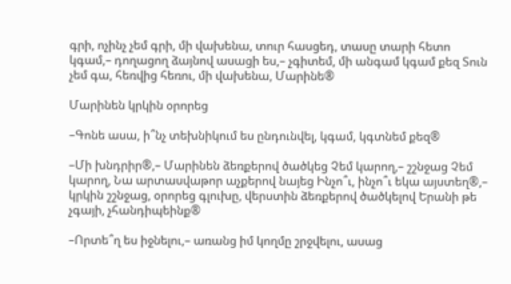գրի, ոչինչ չեմ գրի, մի վախենա, տուր հասցեդ, տասը տարի հետո կգամ,– դողացող ձայնով ասացի ես,– չգիտեմ, մի անգամ կգամ քեզ Տուն չեմ գա, հեռվից հեռու, մի վախենա, Մարինե®

Մարինեն կրկին օրորեց

–Գոնե ասա, ի՞նչ տեխնիկում ես ընդունվել, կգամ, կգտնեմ քեզ®

–Մի խնդրիր®,– Մարինեն ձեռքերով ծածկեց Չեմ կարող,– շշնջաց Չեմ կարող, Նա արտասվաթոր աչքերով նայեց Ինչո՞ւ, ինչո՞ւ եկա այստեղ®,– կրկին շշնջաց, օրորեց գլուխը, վերստին ձեռքերով ծածկելով Երանի թե չգայի, չհանդիպեինք®

–Որտե՞ղ ես իջնելու,– առանց իմ կողմը շրջվելու, ասաց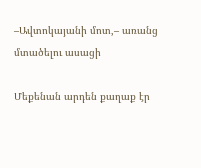–Ավտոկայանի մոտ,– առանց մտածելու ասացի

Մեքենան արդեն քաղաք էր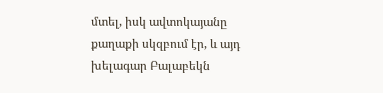մտել, իսկ ավտոկայանը քաղաքի սկզբում էր, և այդ խելագար Բալաբեկն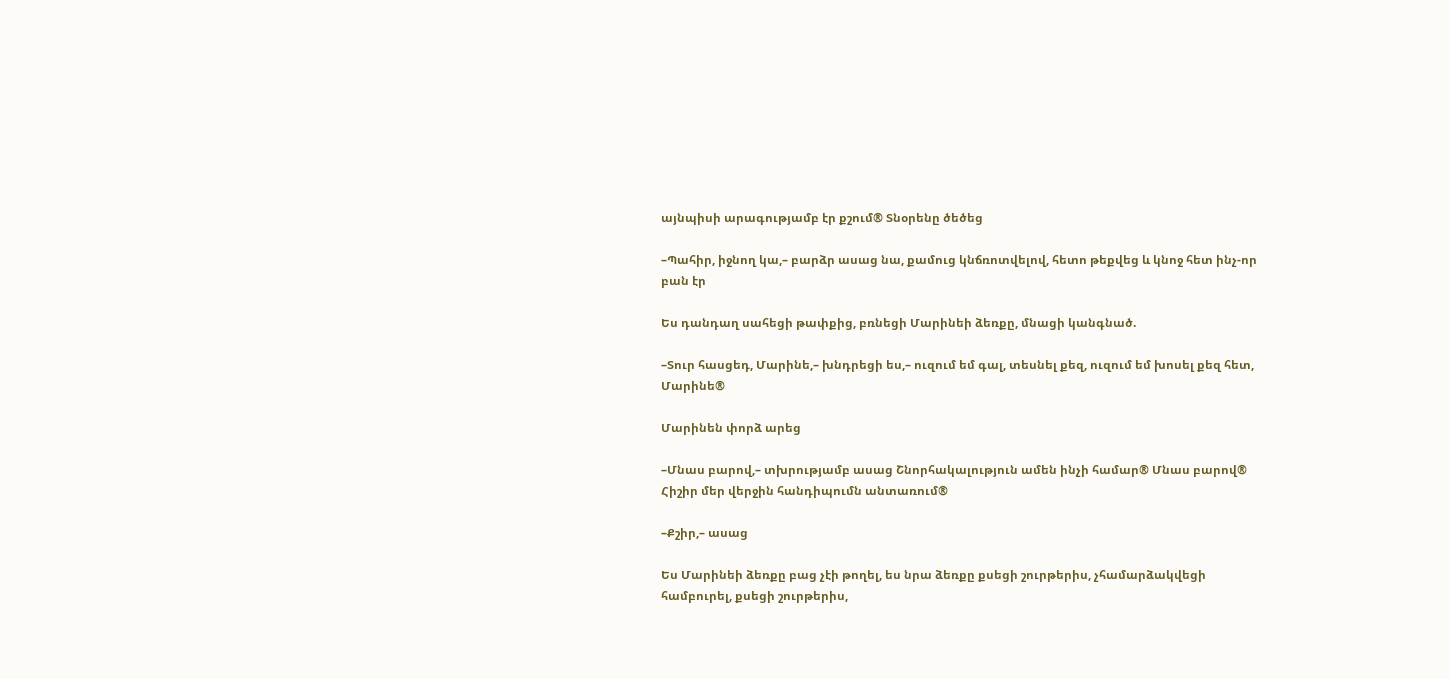այնպիսի արագությամբ էր քշում® Տնօրենը ծեծեց

–Պահիր, իջնող կա,– բարձր ասաց նա, քամուց կնճռոտվելով, հետո թեքվեց և կնոջ հետ ինչ-որ բան էր

Ես դանդաղ սահեցի թափքից, բռնեցի Մարինեի ձեռքը, մնացի կանգնած.

–Տուր հասցեդ, Մարինե,– խնդրեցի ես,– ուզում եմ գալ, տեսնել քեզ, ուզում եմ խոսել քեզ հետ, Մարինե®

Մարինեն փորձ արեց

–Մնաս բարով,– տխրությամբ ասաց Շնորհակալություն ամեն ինչի համար® Մնաս բարով® Հիշիր մեր վերջին հանդիպումն անտառում®

–Քշիր,– ասաց

Ես Մարինեի ձեռքը բաց չէի թողել, ես նրա ձեռքը քսեցի շուրթերիս, չհամարձակվեցի համբուրել, քսեցի շուրթերիս,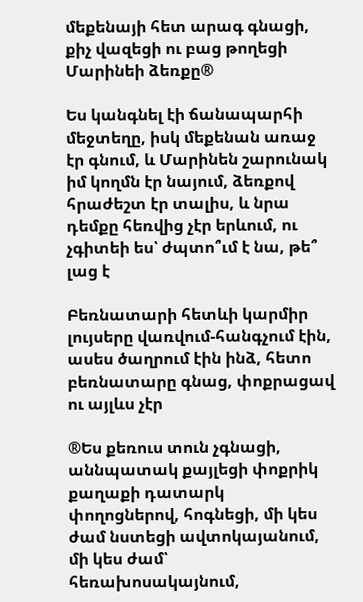մեքենայի հետ արագ գնացի, քիչ վազեցի ու բաց թողեցի Մարինեի ձեռքը®

Ես կանգնել էի ճանապարհի մեջտեղը, իսկ մեքենան առաջ էր գնում, և Մարինեն շարունակ իմ կողմն էր նայում, ձեռքով հրաժեշտ էր տալիս, և նրա դեմքը հեռվից չէր երևում, ու չգիտեի ես՝ ժպտո՞ւմ է նա, թե՞ լաց է

Բեռնատարի հետևի կարմիր լույսերը վառվում-հանգչում էին, ասես ծաղրում էին ինձ, հետո բեռնատարը գնաց, փոքրացավ ու այլևս չէր

®Ես քեռուս տուն չգնացի, աննպատակ քայլեցի փոքրիկ քաղաքի դատարկ փողոցներով, հոգնեցի, մի կես ժամ նստեցի ավտոկայանում, մի կես ժամ՝ հեռախոսակայնում,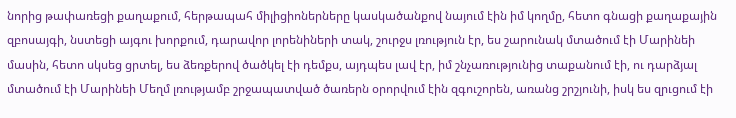նորից թափառեցի քաղաքում, հերթապահ միլիցիոներները կասկածանքով նայում էին իմ կողմը, հետո գնացի քաղաքային զբոսայգի, նստեցի այգու խորքում, դարավոր լորենիների տակ, շուրջս լռություն էր, ես շարունակ մտածում էի Մարինեի մասին, հետո սկսեց ցրտել, ես ձեռքերով ծածկել էի դեմքս, այդպես լավ էր, իմ շնչառությունից տաքանում էի, ու դարձյալ մտածում էի Մարինեի Մեղմ լռությամբ շրջապատված ծառերն օրորվում էին զգուշորեն, առանց շրշյունի, իսկ ես զրւցում էի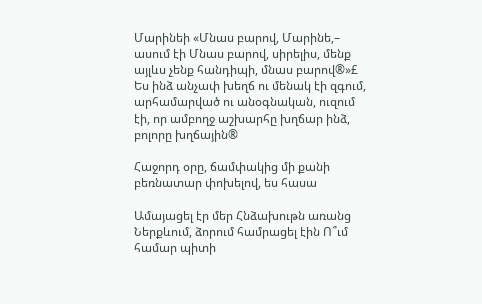Մարինեի «Մնաս բարով, Մարինե,– ասում էի Մնաս բարով, սիրելիս, մենք այլևս չենք հանդիպի, մնաս բարով®»£ Ես ինձ անչափ խեղճ ու մենակ էի զգում, արհամարված ու անօգնական, ուզում էի, որ ամբողջ աշխարհը խղճար ինձ, բոլորը խղճային®

Հաջորդ օրը, ճամփակից մի քանի բեռնատար փոխելով, ես հասա

Ամայացել էր մեր Հնձախութն առանց Ներքևում, ձորում համրացել էին Ո՞ւմ համար պիտի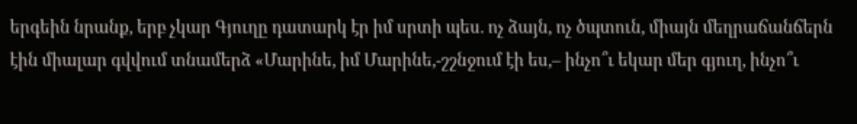երգեին նրանք, երբ չկար Գյուղը դատարկ էր իմ սրտի պես. ոչ ձայն, ոչ ծպտուն, միայն մեղրաճանճերն էին միալար գվվում տնամերձ «Մարինե, իմ Մարինե,-շշնջում էի ես,– ինչո՞ւ եկար մեր գյուղ, ինչո՞ւ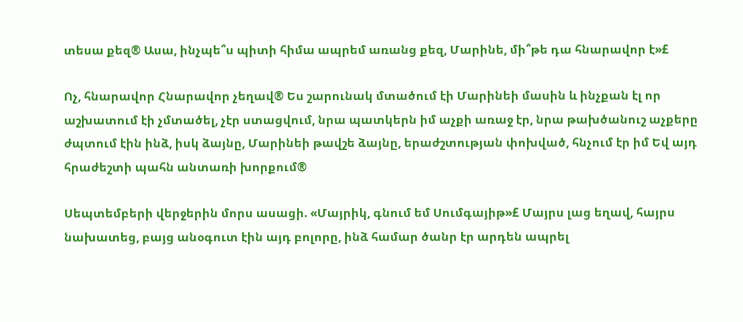տեսա քեզ® Ասա, ինչպե՞ս պիտի հիմա ապրեմ առանց քեզ, Մարինե, մի՞թե դա հնարավոր է»£

Ոչ, հնարավոր Հնարավոր չեղավ® Ես շարունակ մտածում էի Մարինեի մասին և ինչքան էլ որ աշխատում էի չմտածել, չէր ստացվում, նրա պատկերն իմ աչքի առաջ էր, նրա թախծանուշ աչքերը ժպտում էին ինձ, իսկ ձայնը, Մարինեի թավշե ձայնը, երաժշտության փոխված, հնչում էր իմ Եվ այդ հրաժեշտի պահն անտառի խորքում®

Սեպտեմբերի վերջերին մորս ասացի. «Մայրիկ, գնում եմ Սումգայիթ»£ Մայրս լաց եղավ, հայրս նախատեց, բայց անօգուտ էին այդ բոլորը, ինձ համար ծանր էր արդեն ապրել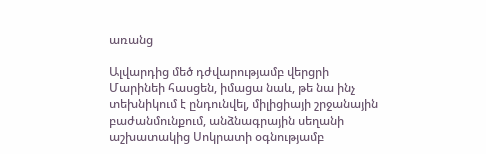առանց

Ալվարդից մեծ դժվարությամբ վերցրի Մարինեի հասցեն, իմացա նաև, թե նա ինչ տեխնիկում է ընդունվել, միլիցիայի շրջանային բաժանմունքում, անձնագրային սեղանի աշխատակից Սոկրատի օգնությամբ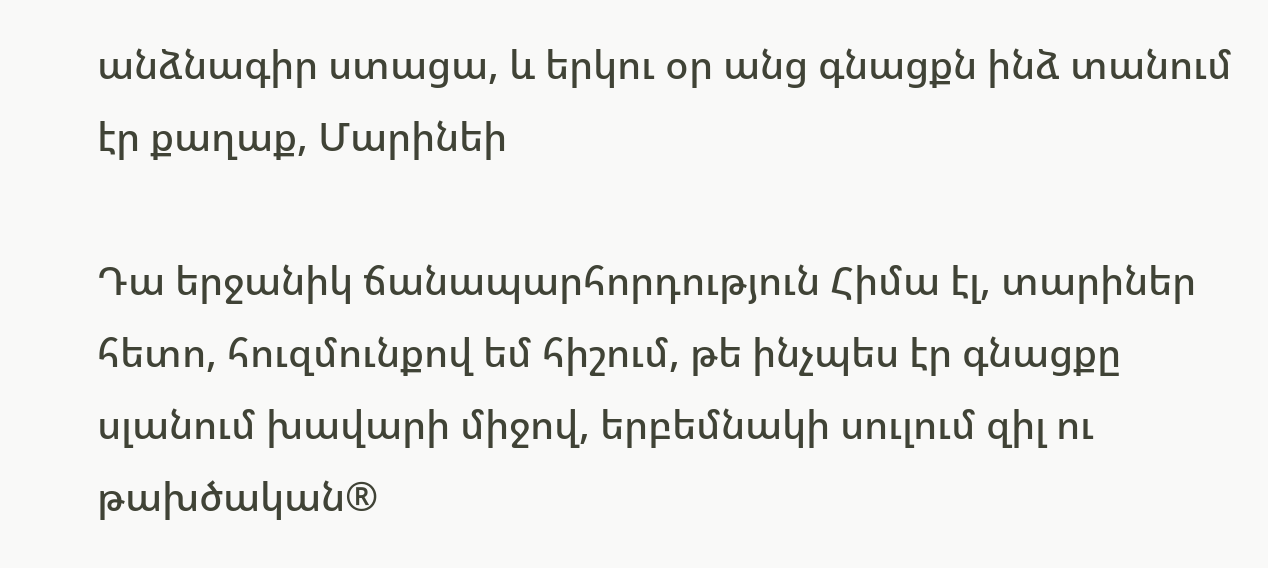անձնագիր ստացա, և երկու օր անց գնացքն ինձ տանում էր քաղաք, Մարինեի

Դա երջանիկ ճանապարհորդություն Հիմա էլ, տարիներ հետո, հուզմունքով եմ հիշում, թե ինչպես էր գնացքը սլանում խավարի միջով, երբեմնակի սուլում զիլ ու թախծական®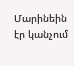Մարինեին էր կանչում